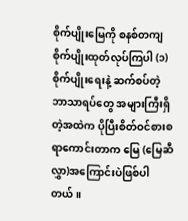စိုက်ပျိုးမြေကို စနစ်တကျ စိုက်ပျိုးထုတ်လုပ်ကြပါ (၁)
စိုက်ပျိုးရေးနဲ့ ဆက်စပ်တဲ့ ဘာသာရပ်တွေ အများကြီးရှိတဲ့အထဲက ပိုပြီးစိတ်ဝင်စားစရာကောင်းတာက မြေ (မြေဆီလွှာ)အကြောင်းပဲဖြစ်ပါတယ်။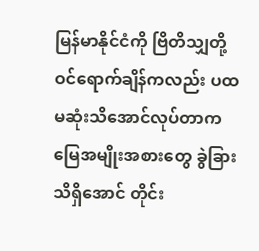မြန်မာနိုင်ငံကို ဗြိတိသျှတို့ ဝင်ရောက်ချိန်ကလည်း ပထမဆုံးသိအောင်လုပ်တာက မြေအမျိုးအစားတွေ ခွဲခြားသိရှိအောင် တိုင်း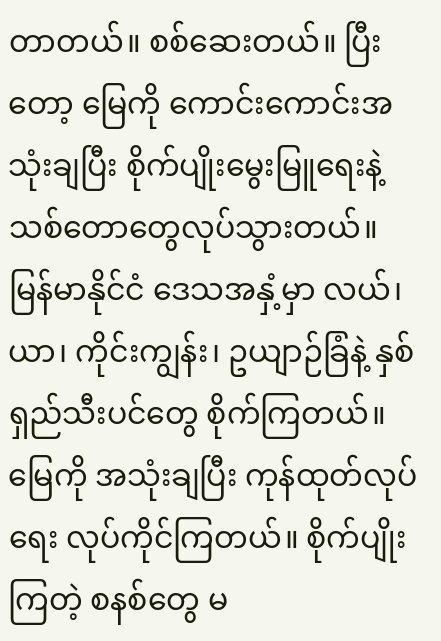တာတယ်။ စစ်ဆေးတယ်။ ပြီးတော့ မြေကို ကောင်းကောင်းအသုံးချပြီး စိုက်ပျိုးမွေးမြူရေးနဲ့သစ်တောတွေလုပ်သွားတယ်။ မြန်မာနိုင်ငံ ဒေသအနှံ့မှာ လယ်၊ ယာ၊ ကိုင်းကျွန်း၊ ဥယျာဉ်ခြံနဲ့ နှစ်ရှည်သီးပင်တွေ စိုက်ကြတယ်။ မြေကို အသုံးချပြီး ကုန်ထုတ်လုပ်ရေး လုပ်ကိုင်ကြတယ်။ စိုက်ပျိုးကြတဲ့ စနစ်တွေ မ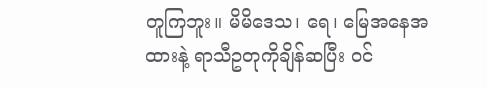တူကြဘူး။ မိမိဒေသ၊ ရေ၊ မြေအနေအထားနဲ့ ရာသီဥတုကိုချိန်ဆပြီး ဝင်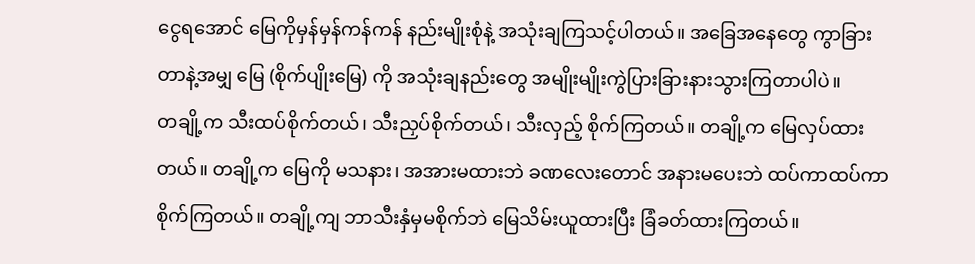ငွေရအောင် မြေကိုမှန်မှန်ကန်ကန် နည်းမျိုးစုံနဲ့ အသုံးချကြသင့်ပါတယ်။ အခြေအနေတွေ ကွာခြားတာနဲ့အမျှ မြေ (စိုက်ပျိုးမြေ) ကို အသုံးချနည်းတွေ အမျိုးမျိုးကွဲပြားခြားနားသွားကြတာပါပဲ။
တချို့က သီးထပ်စိုက်တယ်၊ သီးညှပ်စိုက်တယ်၊ သီးလှည့် စိုက်ကြတယ်။ တချို့က မြေလှပ်ထားတယ်။ တချို့က မြေကို မသနား၊ အအားမထားဘဲ ခဏလေးတောင် အနားမပေးဘဲ ထပ်ကာထပ်ကာ စိုက်ကြတယ်။ တချို့ကျ ဘာသီးနှံမှမစိုက်ဘဲ မြေသိမ်းယူထားပြီး ခြံခတ်ထားကြတယ်။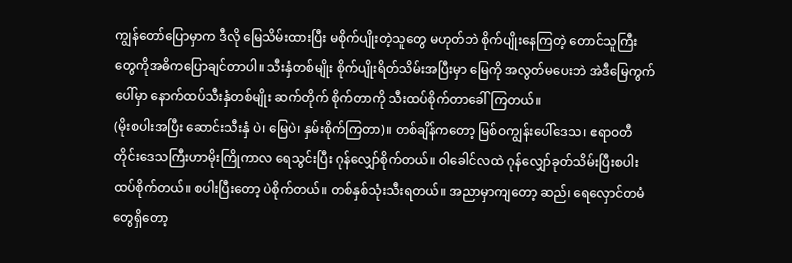ကျွန်တော်ပြောမှာက ဒီလို မြေသိမ်းထားပြီး မစိုက်ပျိုးတဲ့သူတွေ မဟုတ်ဘဲ စိုက်ပျိုးနေကြတဲ့ တောင်သူကြီးတွေကိုအဓိကပြောချင်တာပါ။ သီးနှံတစ်မျိုး စိုက်ပျိုးရိတ်သိမ်းအပြီးမှာ မြေကို အလွတ်မပေးဘဲ အဲဒီမြေကွက်ပေါ်မှာ နောက်ထပ်သီးနှံတစ်မျိုး ဆက်တိုက် စိုက်တာကို သီးထပ်စိုက်တာခေါ်ကြတယ်။
(မိုးစပါးအပြီး ဆောင်းသီးနှံ ပဲ၊ မြေပဲ၊ နှမ်းစိုက်ကြတာ)။ တစ်ချိန်ကတော့ မြစ်ဝကျွန်းပေါ်ဒေသ၊ ဧရာဝတီတိုင်းဒေသကြီးဟာမိုးကြိုကာလ ရေသွင်းပြီး ဂုန်လျှော်စိုက်တယ်။ ဝါခေါင်လထဲ ဂုန်လျှော်ခုတ်သိမ်းပြီးစပါးထပ်စိုက်တယ်။ စပါးပြီးတော့ ပဲစိုက်တယ်။ တစ်နှစ်သုံးသီးရတယ်။ အညာမှာကျတော့ ဆည်၊ ရေလှောင်တမံတွေရှိတော့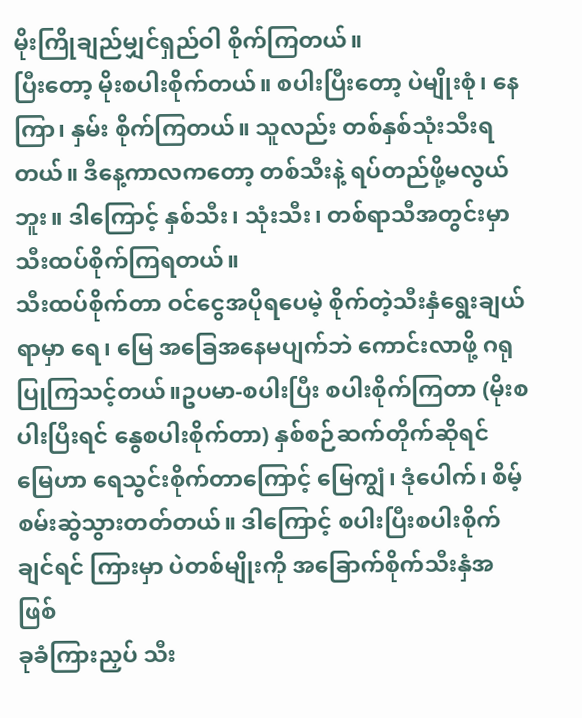မိုးကြိုချည်မျှင်ရှည်ဝါ စိုက်ကြတယ်။
ပြီးတော့ မိုးစပါးစိုက်တယ်။ စပါးပြီးတော့ ပဲမျိုးစုံ၊ နေကြာ၊ နှမ်း စိုက်ကြတယ်။ သူလည်း တစ်နှစ်သုံးသီးရတယ်။ ဒီနေ့ကာလကတော့ တစ်သီးနဲ့ ရပ်တည်ဖို့မလွယ်ဘူး။ ဒါကြောင့် နှစ်သီး၊ သုံးသီး၊ တစ်ရာသီအတွင်းမှာ သီးထပ်စိုက်ကြရတယ်။
သီးထပ်စိုက်တာ ဝင်ငွေအပိုရပေမဲ့ စိုက်တဲ့သီးနှံရွေးချယ်ရာမှာ ရေ၊ မြေ အခြေအနေမပျက်ဘဲ ကောင်းလာဖို့ ဂရုပြုကြသင့်တယ်။ဥပမာ-စပါးပြီး စပါးစိုက်ကြတာ (မိုးစပါးပြီးရင် နွေစပါးစိုက်တာ) နှစ်စဉ်ဆက်တိုက်ဆိုရင် မြေဟာ ရေသွင်းစိုက်တာကြောင့် မြေကျွံ၊ ဒုံပေါက်၊ စိမ့်စမ်းဆွဲသွားတတ်တယ်။ ဒါကြောင့် စပါးပြီးစပါးစိုက်ချင်ရင် ကြားမှာ ပဲတစ်မျိုးကို အခြောက်စိုက်သီးနှံအဖြစ်
ခုခံကြားညှပ် သီး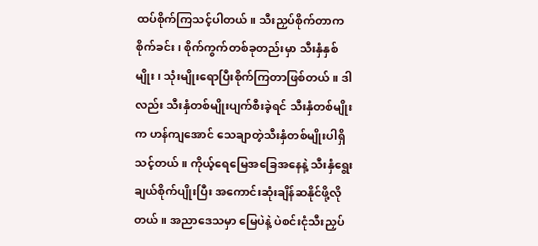ထပ်စိုက်ကြသင့်ပါတယ်။ သီးညှပ်စိုက်တာက စိုက်ခင်း၊ စိုက်ကွက်တစ်ခုတည်းမှာ သီးနှံနှစ်မျိုး၊ သုံးမျိုးရောပြီးစိုက်ကြတာဖြစ်တယ်။ ဒါလည်း သီးနှံတစ်မျိုးပျက်စီးခဲ့ရင် သီးနှံတစ်မျိုးက ဟန်ကျအောင် သေချာတဲ့သီးနှံတစ်မျိုးပါရှိသင့်တယ်။ ကိုယ့်ရေမြေအခြေအနေနဲ့ သီးနှံရွေးချယ်စိုက်ပျိုးပြီး အကောင်းဆုံးချိန်ဆနိုင်ဖို့လိုတယ်။ အညာဒေသမှာ မြေပဲနဲ့ ပဲစင်းငုံသီးညှပ်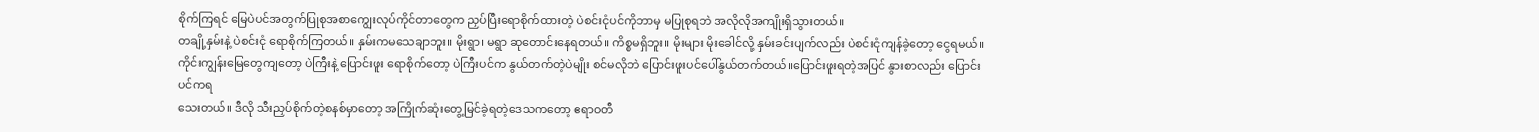စိုက်ကြရင် မြေပဲပင်အတွက်ပြုစုအစာကျွေးလုပ်ကိုင်တာတွေက ညှပ်ပြီးရောစိုက်ထားတဲ့ ပဲစင်းငုံပင်ကိုဘာမှ မပြုစုရဘဲ အလိုလိုအကျိုးရှိသွားတယ်။
တချို့နှမ်းနဲ့ ပဲစင်းငုံ ရောစိုက်ကြတယ်။ နှမ်းကမသေချာဘူး။ မိုးရွာ၊ မရွာ ဆုတောင်းနေရတယ်။ ကိစ္စမရှိဘူး။ မိုးများ မိုးခေါင်လို့ နှမ်းခင်းပျက်လည်း ပဲစင်းငုံကျန်ခဲ့တော့ ငွေရမယ်။ ကိုင်းကျွန်းမြေတွေကျတော့ ပဲကြီးနဲ့ ပြောင်းဖူး ရောစိုက်တော့ ပဲကြီးပင်က နွယ်တက်တဲ့ပဲမျိုး စင်မလိုဘဲ ပြောင်းဖူးပင်ပေါ်နွယ်တက်တယ်။ပြောင်းဖူးရတဲ့အပြင် နွားစာလည်း ပြောင်းပင်ကရ
သေးတယ်။ ဒီလို သီးညှပ်စိုက်တဲ့စနစ်မှာတော့ အကြိုက်ဆုံးတွေ့မြင်ခဲ့ရတဲ့ဒေသကတော့ ဧရာဝတီ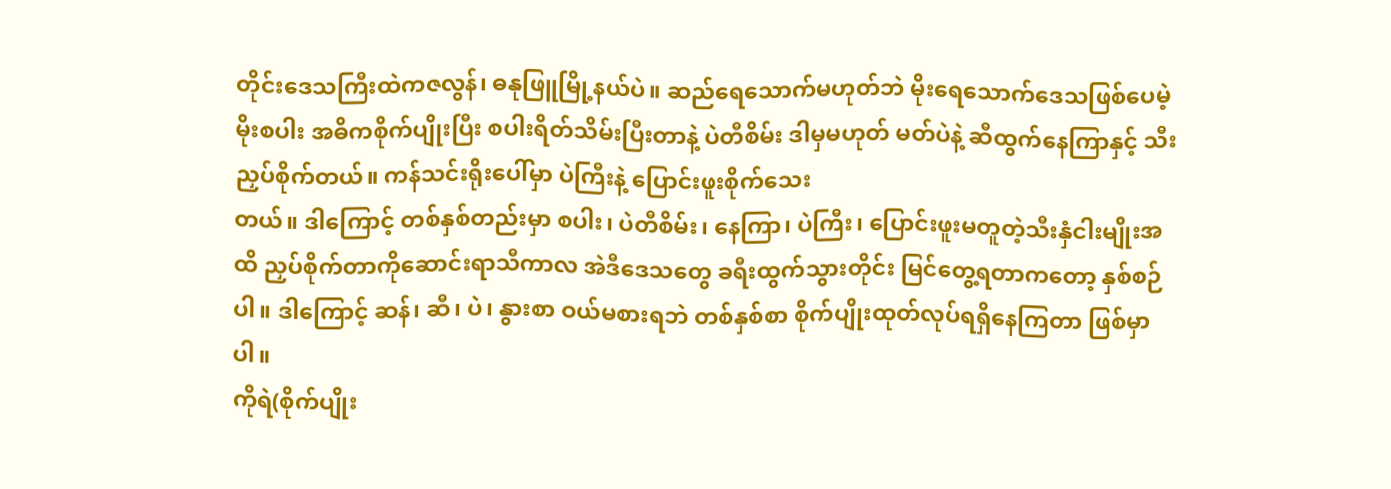တိုင်းဒေသကြီးထဲကဇလွန်၊ ဓနုဖြူမြို့နယ်ပဲ။ ဆည်ရေသောက်မဟုတ်ဘဲ မိုးရေသောက်ဒေသဖြစ်ပေမဲ့ မိုးစပါး အဓိကစိုက်ပျိုးပြီး စပါးရိတ်သိမ်းပြီးတာနဲ့ ပဲတီစိမ်း ဒါမှမဟုတ် မတ်ပဲနဲ့ ဆီထွက်နေကြာနှင့် သီးညှပ်စိုက်တယ်။ ကန်သင်းရိုးပေါ်မှာ ပဲကြီးနဲ့ ပြောင်းဖူးစိုက်သေး
တယ်။ ဒါကြောင့် တစ်နှစ်တည်းမှာ စပါး၊ ပဲတီစိမ်း၊ နေကြာ၊ ပဲကြီး၊ ပြောင်းဖူးမတူတဲ့သီးနှံငါးမျိုးအထိ ညှပ်စိုက်တာကိုဆောင်းရာသီကာလ အဲဒီဒေသတွေ ခရီးထွက်သွားတိုင်း မြင်တွေ့ရတာကတော့ နှစ်စဉ်ပါ။ ဒါကြောင့် ဆန်၊ ဆီ၊ ပဲ၊ နွားစာ ဝယ်မစားရဘဲ တစ်နှစ်စာ စိုက်ပျိုးထုတ်လုပ်ရရှိနေကြတာ ဖြစ်မှာပါ။
ကိုရဲ(စိုက်ပျိုး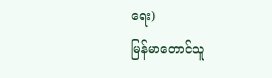ရေး)
မြန်မာတောင်သူ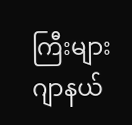ကြီးများ ဂျာနယ်